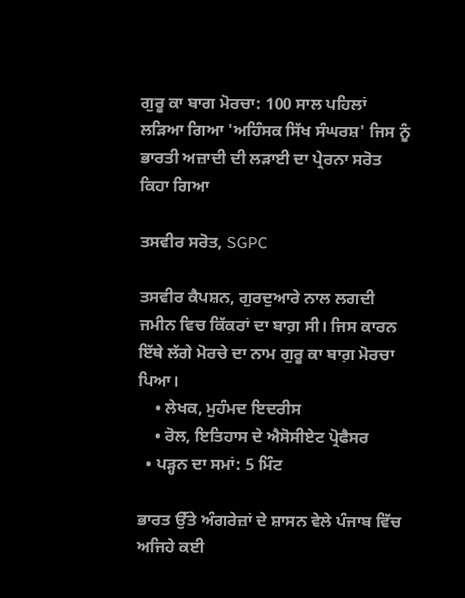ਗੁਰੂ ਕਾ ਬਾਗ ਮੋਰਚਾ: 100 ਸਾਲ ਪਹਿਲਾਂ ਲੜਿਆ ਗਿਆ 'ਅਹਿੰਸਕ ਸਿੱਖ ਸੰਘਰਸ਼' ਜਿਸ ਨੂੰ ਭਾਰਤੀ ਅਜ਼ਾਦੀ ਦੀ ਲੜਾਈ ਦਾ ਪ੍ਰੇਰਨਾ ਸਰੋਤ ਕਿਹਾ ਗਿਆ

ਤਸਵੀਰ ਸਰੋਤ, SGPC

ਤਸਵੀਰ ਕੈਪਸ਼ਨ, ਗੁਰਦੁਆਰੇ ਨਾਲ ਲਗਦੀ ਜਮੀਨ ਵਿਚ ਕਿੱਕਰਾਂ ਦਾ ਬਾਗ਼ ਸੀ। ਜਿਸ ਕਾਰਨ ਇੱਥੇ ਲੱਗੇ ਮੋਰਚੇ ਦਾ ਨਾਮ ਗੁਰੂ ਕਾ ਬਾਗ਼ ਮੋਰਚਾ ਪਿਆ।
    • ਲੇਖਕ, ਮੁਹੰਮਦ ਇਦਰੀਸ
    • ਰੋਲ, ਇਤਿਹਾਸ ਦੇ ਐਸੋਸੀਏਟ ਪ੍ਰੋਫੈਸਰ
  • ਪੜ੍ਹਨ ਦਾ ਸਮਾਂ: 5 ਮਿੰਟ

ਭਾਰਤ ਉੱਤੇ ਅੰਗਰੇਜ਼ਾਂ ਦੇ ਸ਼ਾਸਨ ਵੇਲੇ ਪੰਜਾਬ ਵਿੱਚ ਅਜਿਹੇ ਕਈ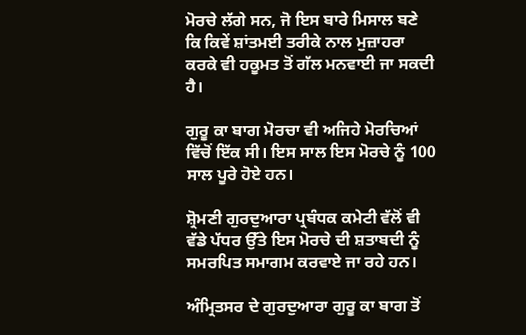ਮੋਰਚੇ ਲੱਗੇ ਸਨ, ਜੋ ਇਸ ਬਾਰੇ ਮਿਸਾਲ ਬਣੇ ਕਿ ਕਿਵੇਂ ਸ਼ਾਂਤਮਈ ਤਰੀਕੇ ਨਾਲ ਮੁਜ਼ਾਹਰਾ ਕਰਕੇ ਵੀ ਹਕੂਮਤ ਤੋਂ ਗੱਲ ਮਨਵਾਈ ਜਾ ਸਕਦੀ ਹੈ।

ਗੁਰੂ ਕਾ ਬਾਗ ਮੋਰਚਾ ਵੀ ਅਜਿਹੇ ਮੋਰਚਿਆਂ ਵਿੱਚੋਂ ਇੱਕ ਸੀ। ਇਸ ਸਾਲ ਇਸ ਮੋਰਚੇ ਨੂੰ 100 ਸਾਲ ਪੂਰੇ ਹੋਏ ਹਨ।

ਸ਼੍ਰੋਮਣੀ ਗੁਰਦੁਆਰਾ ਪ੍ਰਬੰਧਕ ਕਮੇਟੀ ਵੱਲੋਂ ਵੀ ਵੱਡੇ ਪੱਧਰ ਉੱਤੇ ਇਸ ਮੋਰਚੇ ਦੀ ਸ਼ਤਾਬਦੀ ਨੂੰ ਸਮਰਪਿਤ ਸਮਾਗਮ ਕਰਵਾਏ ਜਾ ਰਹੇ ਹਨ।

ਅੰਮ੍ਰਿਤਸਰ ਦੇ ਗੁਰਦੁਆਰਾ ਗੁਰੂ ਕਾ ਬਾਗ ਤੋਂ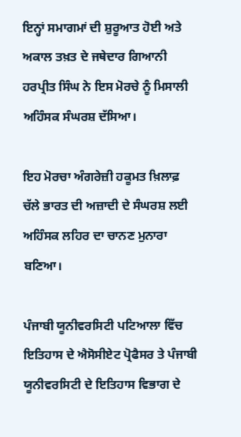ਇਨ੍ਹਾਂ ਸਮਾਗਮਾਂ ਦੀ ਸ਼ੁਰੂਆਤ ਹੋਈ ਅਤੇ ਅਕਾਲ ਤਖ਼ਤ ਦੇ ਜਥੇਦਾਰ ਗਿਆਨੀ ਹਰਪ੍ਰੀਤ ਸਿੰਘ ਨੇ ਇਸ ਮੋਰਚੇ ਨੂੰ ਮਿਸਾਲੀ ਅਹਿੰਸਕ ਸੰਘਰਸ਼ ਦੱਸਿਆ।

ਇਹ ਮੋਰਚਾ ਅੰਗਰੇਜ਼ੀ ਹਕੂਮਤ ਖ਼ਿਲਾਫ਼ ਚੱਲੇ ਭਾਰਤ ਦੀ ਅਜ਼ਾਦੀ ਦੇ ਸੰਘਰਸ਼ ਲਈ ਅਹਿੰਸਕ ਲਹਿਰ ਦਾ ਚਾਨਣ ਮੁਨਾਰਾ ਬਣਿਆ।

ਪੰਜਾਬੀ ਯੂਨੀਵਰਸਿਟੀ ਪਟਿਆਲਾ ਵਿੱਚ ਇਤਿਹਾਸ ਦੇ ਐਸੋਸੀਏਟ ਪ੍ਰੋਫੈਸਰ ਤੇ ਪੰਜਾਬੀ ਯੂਨੀਵਰਸਿਟੀ ਦੇ ਇਤਿਹਾਸ ਵਿਭਾਗ ਦੇ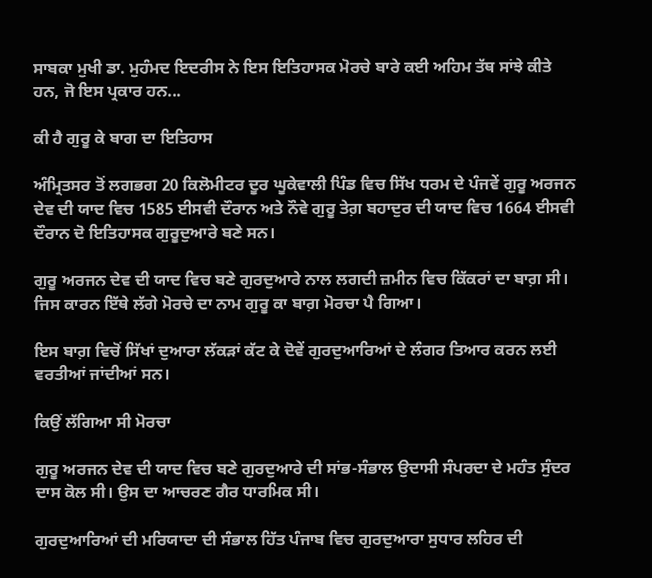ਸਾਬਕਾ ਮੁਖੀ ਡਾ. ਮੁਹੰਮਦ ਇਦਰੀਸ ਨੇ ਇਸ ਇਤਿਹਾਸਕ ਮੋਰਚੇ ਬਾਰੇ ਕਈ ਅਹਿਮ ਤੱਥ ਸਾਂਝੇ ਕੀਤੇ ਹਨ, ਜੋ ਇਸ ਪ੍ਰਕਾਰ ਹਨ...

ਕੀ ਹੈ ਗੁਰੂ ਕੇ ਬਾਗ ਦਾ ਇਤਿਹਾਸ

ਅੰਮ੍ਰਿਤਸਰ ਤੋਂ ਲਗਭਗ 20 ਕਿਲੋਮੀਟਰ ਦੂਰ ਘੂਕੇਵਾਲੀ ਪਿੰਡ ਵਿਚ ਸਿੱਖ ਧਰਮ ਦੇ ਪੰਜਵੇਂ ਗੁਰੂ ਅਰਜਨ ਦੇਵ ਦੀ ਯਾਦ ਵਿਚ 1585 ਈਸਵੀ ਦੌਰਾਨ ਅਤੇ ਨੌਵੇ ਗੁਰੂ ਤੇਗ਼ ਬਹਾਦੁਰ ਦੀ ਯਾਦ ਵਿਚ 1664 ਈਸਵੀ ਦੌਰਾਨ ਦੋ ਇਤਿਹਾਸਕ ਗੁਰੂਦੁਆਰੇ ਬਣੇ ਸਨ।

ਗੁਰੂ ਅਰਜਨ ਦੇਵ ਦੀ ਯਾਦ ਵਿਚ ਬਣੇ ਗੁਰਦੁਆਰੇ ਨਾਲ ਲਗਦੀ ਜ਼ਮੀਨ ਵਿਚ ਕਿੱਕਰਾਂ ਦਾ ਬਾਗ਼ ਸੀ। ਜਿਸ ਕਾਰਨ ਇੱਥੇ ਲੱਗੇ ਮੋਰਚੇ ਦਾ ਨਾਮ ਗੁਰੂ ਕਾ ਬਾਗ਼ ਮੋਰਚਾ ਪੈ ਗਿਆ।

ਇਸ ਬਾਗ਼ ਵਿਚੋਂ ਸਿੱਖਾਂ ਦੁਆਰਾ ਲੱਕੜਾਂ ਕੱਟ ਕੇ ਦੋਵੇਂ ਗੁਰਦੁਆਰਿਆਂ ਦੇ ਲੰਗਰ ਤਿਆਰ ਕਰਨ ਲਈ ਵਰਤੀਆਂ ਜਾਂਦੀਆਂ ਸਨ।

ਕਿਉਂ ਲੱਗਿਆ ਸੀ ਮੋਰਚਾ

ਗੁਰੂ ਅਰਜਨ ਦੇਵ ਦੀ ਯਾਦ ਵਿਚ ਬਣੇ ਗੁਰਦੁਆਰੇ ਦੀ ਸਾਂਭ-ਸੰਭਾਲ ਉਦਾਸੀ ਸੰਪਰਦਾ ਦੇ ਮਹੰਤ ਸੁੰਦਰ ਦਾਸ ਕੋਲ ਸੀ। ਉਸ ਦਾ ਆਚਰਣ ਗੈਰ ਧਾਰਮਿਕ ਸੀ।

ਗੁਰਦੁਆਰਿਆਂ ਦੀ ਮਰਿਯਾਦਾ ਦੀ ਸੰਭਾਲ ਹਿੱਤ ਪੰਜਾਬ ਵਿਚ ਗੁਰਦੁਆਰਾ ਸੁਧਾਰ ਲਹਿਰ ਦੀ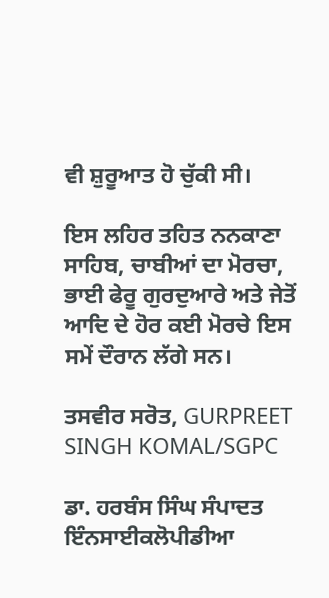ਵੀ ਸ਼ੁਰੂਆਤ ਹੋ ਚੁੱਕੀ ਸੀ।

ਇਸ ਲਹਿਰ ਤਹਿਤ ਨਨਕਾਣਾ ਸਾਹਿਬ, ਚਾਬੀਆਂ ਦਾ ਮੋਰਚਾ, ਭਾਈ ਫੇਰੂ ਗੁਰਦੁਆਰੇ ਅਤੇ ਜੇਤੋਂ ਆਦਿ ਦੇ ਹੋਰ ਕਈ ਮੋਰਚੇ ਇਸ ਸਮੇਂ ਦੌਰਾਨ ਲੱਗੇ ਸਨ।

ਤਸਵੀਰ ਸਰੋਤ, GURPREET SINGH KOMAL/SGPC

ਡਾ. ਹਰਬੰਸ ਸਿੰਘ ਸੰਪਾਦਤ ਇੰਨਸਾਈਕਲੋਪੀਡੀਆ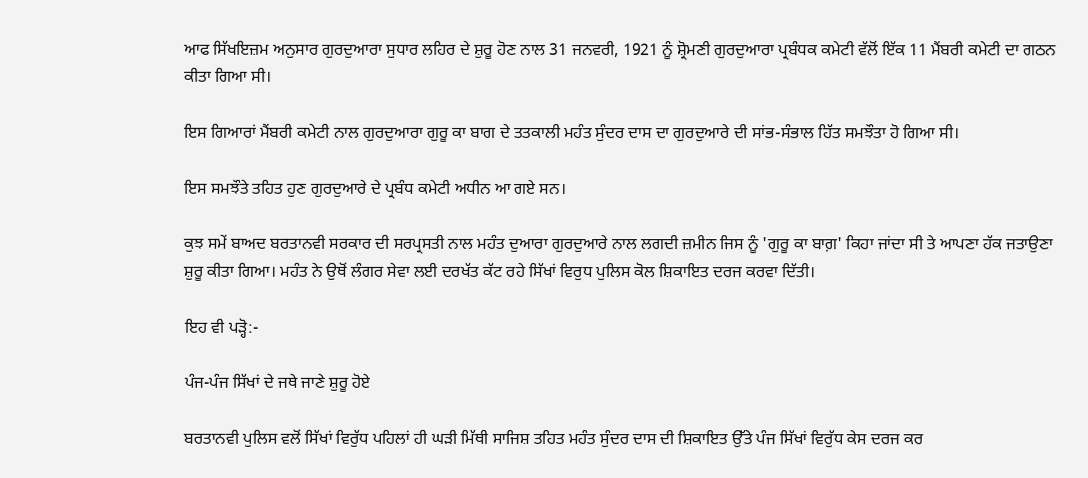ਆਫ ਸਿੱਖਇਜ਼ਮ ਅਨੁਸਾਰ ਗੁਰਦੁਆਰਾ ਸੁਧਾਰ ਲਹਿਰ ਦੇ ਸ਼ੁਰੂ ਹੋਣ ਨਾਲ 31 ਜਨਵਰੀ, 1921 ਨੂੰ ਸ਼੍ਰੋਮਣੀ ਗੁਰਦੁਆਰਾ ਪ੍ਰਬੰਧਕ ਕਮੇਟੀ ਵੱਲੋਂ ਇੱਕ 11 ਮੈਂਬਰੀ ਕਮੇਟੀ ਦਾ ਗਠਨ ਕੀਤਾ ਗਿਆ ਸੀ।

ਇਸ ਗਿਆਰਾਂ ਮੈਂਬਰੀ ਕਮੇਟੀ ਨਾਲ ਗੁਰਦੁਆਰਾ ਗੁਰੂ ਕਾ ਬਾਗ ਦੇ ਤਤਕਾਲੀ ਮਹੰਤ ਸੁੰਦਰ ਦਾਸ ਦਾ ਗੁਰਦੁਆਰੇ ਦੀ ਸਾਂਭ-ਸੰਭਾਲ ਹਿੱਤ ਸਮਝੌਤਾ ਹੋ ਗਿਆ ਸੀ।

ਇਸ ਸਮਝੌਤੇ ਤਹਿਤ ਹੁਣ ਗੁਰਦੁਆਰੇ ਦੇ ਪ੍ਰਬੰਧ ਕਮੇਟੀ ਅਧੀਨ ਆ ਗਏ ਸਨ।

ਕੁਝ ਸਮੇਂ ਬਾਅਦ ਬਰਤਾਨਵੀ ਸਰਕਾਰ ਦੀ ਸਰਪ੍ਰਸਤੀ ਨਾਲ ਮਹੰਤ ਦੁਆਰਾ ਗੁਰਦੁਆਰੇ ਨਾਲ ਲਗਦੀ ਜ਼ਮੀਨ ਜਿਸ ਨੂੰ 'ਗੁਰੂ ਕਾ ਬਾਗ਼' ਕਿਹਾ ਜਾਂਦਾ ਸੀ ਤੇ ਆਪਣਾ ਹੱਕ ਜਤਾਉਣਾ ਸ਼ੁਰੂ ਕੀਤਾ ਗਿਆ। ਮਹੰਤ ਨੇ ਉਥੋਂ ਲੰਗਰ ਸੇਵਾ ਲਈ ਦਰਖੱਤ ਕੱਟ ਰਹੇ ਸਿੱਖਾਂ ਵਿਰੁਧ ਪੁਲਿਸ ਕੋਲ ਸ਼ਿਕਾਇਤ ਦਰਜ ਕਰਵਾ ਦਿੱਤੀ।

ਇਹ ਵੀ ਪੜ੍ਹੋ:-

ਪੰਜ-ਪੰਜ ਸਿੱਖਾਂ ਦੇ ਜਥੇ ਜਾਣੇ ਸ਼ੁਰੂ ਹੋਏ

ਬਰਤਾਨਵੀ ਪੁਲਿਸ ਵਲੋਂ ਸਿੱਖਾਂ ਵਿਰੁੱਧ ਪਹਿਲਾਂ ਹੀ ਘੜੀ ਮਿੱਥੀ ਸਾਜਿਸ਼ ਤਹਿਤ ਮਹੰਤ ਸੁੰਦਰ ਦਾਸ ਦੀ ਸ਼ਿਕਾਇਤ ਉੱਤੇ ਪੰਜ ਸਿੱਖਾਂ ਵਿਰੁੱਧ ਕੇਸ ਦਰਜ ਕਰ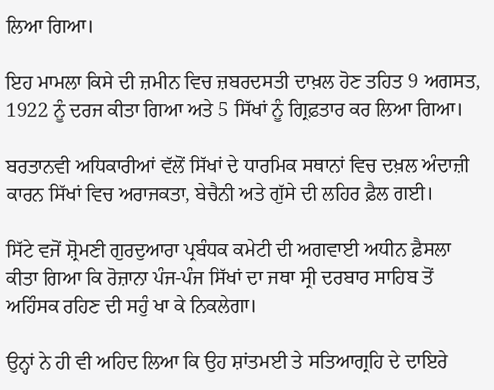ਲਿਆ ਗਿਆ।

ਇਹ ਮਾਮਲਾ ਕਿਸੇ ਦੀ ਜ਼ਮੀਨ ਵਿਚ ਜ਼ਬਰਦਸਤੀ ਦਾਖ਼ਲ ਹੋਣ ਤਹਿਤ 9 ਅਗਸਤ, 1922 ਨੂੰ ਦਰਜ ਕੀਤਾ ਗਿਆ ਅਤੇ 5 ਸਿੱਖਾਂ ਨੂੰ ਗ੍ਰਿਫ਼ਤਾਰ ਕਰ ਲਿਆ ਗਿਆ।

ਬਰਤਾਨਵੀ ਅਧਿਕਾਰੀਆਂ ਵੱਲੋਂ ਸਿੱਖਾਂ ਦੇ ਧਾਰਮਿਕ ਸਥਾਨਾਂ ਵਿਚ ਦਖ਼ਲ ਅੰਦਾਜ਼ੀ ਕਾਰਨ ਸਿੱਖਾਂ ਵਿਚ ਅਰਾਜਕਤਾ, ਬੇਚੈਨੀ ਅਤੇ ਗੁੱਸੇ ਦੀ ਲਹਿਰ ਫ਼ੈਲ ਗਈ।

ਸਿੱਟੇ ਵਜੋਂ ਸ਼੍ਰੋਮਣੀ ਗੁਰਦੁਆਰਾ ਪ੍ਰਬੰਧਕ ਕਮੇਟੀ ਦੀ ਅਗਵਾਈ ਅਧੀਨ ਫ਼ੈਸਲਾ ਕੀਤਾ ਗਿਆ ਕਿ ਰੋਜ਼ਾਨਾ ਪੰਜ-ਪੰਜ ਸਿੱਖਾਂ ਦਾ ਜਥਾ ਸ੍ਰੀ ਦਰਬਾਰ ਸਾਹਿਬ ਤੋਂ ਅਹਿੰਸਕ ਰਹਿਣ ਦੀ ਸਹੁੰ ਖਾ ਕੇ ਨਿਕਲੇਗਾ।

ਉਨ੍ਹਾਂ ਨੇ ਹੀ ਵੀ ਅਹਿਦ ਲਿਆ ਕਿ ਉਹ ਸ਼ਾਂਤਮਈ ਤੇ ਸਤਿਆਗ੍ਰਹਿ ਦੇ ਦਾਇਰੇ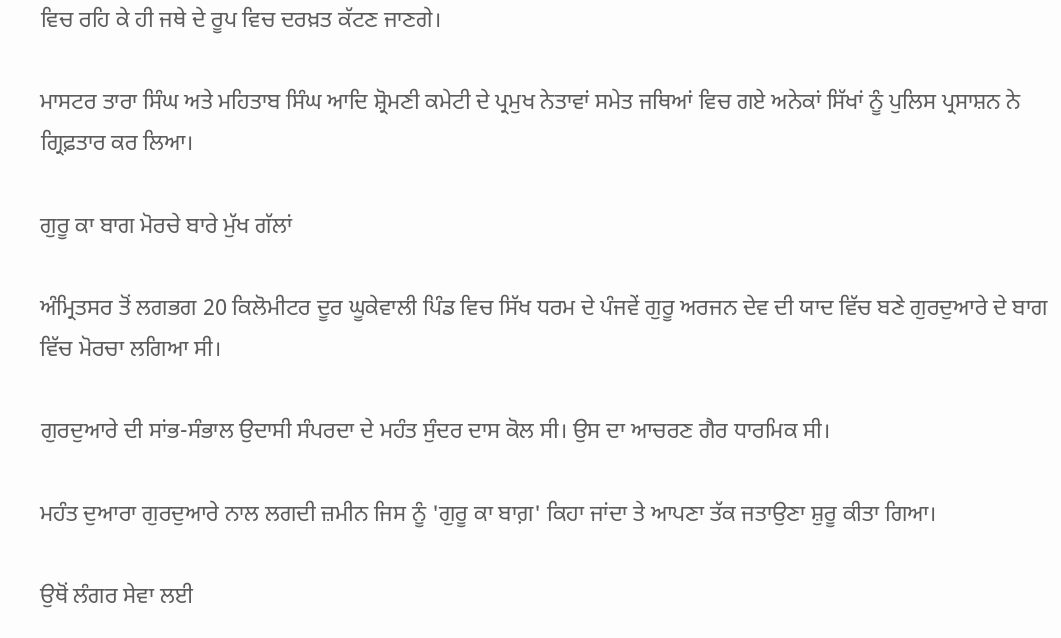ਵਿਚ ਰਹਿ ਕੇ ਹੀ ਜਥੇ ਦੇ ਰੂਪ ਵਿਚ ਦਰਖ਼ਤ ਕੱਟਣ ਜਾਣਗੇ।

ਮਾਸਟਰ ਤਾਰਾ ਸਿੰਘ ਅਤੇ ਮਹਿਤਾਬ ਸਿੰਘ ਆਦਿ ਸ਼੍ਰੋਮਣੀ ਕਮੇਟੀ ਦੇ ਪ੍ਰਮੁਖ ਨੇਤਾਵਾਂ ਸਮੇਤ ਜਥਿਆਂ ਵਿਚ ਗਏ ਅਨੇਕਾਂ ਸਿੱਖਾਂ ਨੂੰ ਪੁਲਿਸ ਪ੍ਰਸਾਸ਼ਨ ਨੇ ਗ੍ਰਿਫ਼ਤਾਰ ਕਰ ਲਿਆ।

ਗੁਰੂ ਕਾ ਬਾਗ ਮੋਰਚੇ ਬਾਰੇ ਮੁੱਖ ਗੱਲਾਂ

ਅੰਮ੍ਰਿਤਸਰ ਤੋਂ ਲਗਭਗ 20 ਕਿਲੋਮੀਟਰ ਦੂਰ ਘੂਕੇਵਾਲੀ ਪਿੰਡ ਵਿਚ ਸਿੱਖ ਧਰਮ ਦੇ ਪੰਜਵੇਂ ਗੁਰੂ ਅਰਜਨ ਦੇਵ ਦੀ ਯਾਦ ਵਿੱਚ ਬਣੇ ਗੁਰਦੁਆਰੇ ਦੇ ਬਾਗ ਵਿੱਚ ਮੋਰਚਾ ਲਗਿਆ ਸੀ।

ਗੁਰਦੁਆਰੇ ਦੀ ਸਾਂਭ-ਸੰਭਾਲ ਉਦਾਸੀ ਸੰਪਰਦਾ ਦੇ ਮਹੰਤ ਸੁੰਦਰ ਦਾਸ ਕੋਲ ਸੀ। ਉਸ ਦਾ ਆਚਰਣ ਗੈਰ ਧਾਰਮਿਕ ਸੀ।

ਮਹੰਤ ਦੁਆਰਾ ਗੁਰਦੁਆਰੇ ਨਾਲ ਲਗਦੀ ਜ਼ਮੀਨ ਜਿਸ ਨੂੰ 'ਗੁਰੂ ਕਾ ਬਾਗ਼' ਕਿਹਾ ਜਾਂਦਾ ਤੇ ਆਪਣਾ ਤੱਕ ਜਤਾਉਣਾ ਸ਼ੁਰੂ ਕੀਤਾ ਗਿਆ।

ਉਥੋਂ ਲੰਗਰ ਸੇਵਾ ਲਈ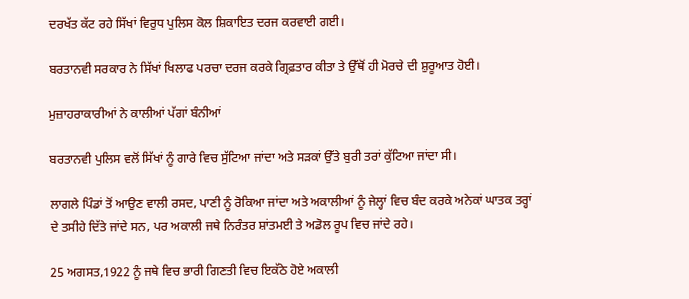ਦਰਖੱਤ ਕੱਟ ਰਹੇ ਸਿੱਖਾਂ ਵਿਰੁਧ ਪੁਲਿਸ ਕੋਲ ਸ਼ਿਕਾਇਤ ਦਰਜ ਕਰਵਾਈ ਗਈ।

ਬਰਤਾਨਵੀ ਸਰਕਾਰ ਨੇ ਸਿੱਖਾਂ ਖਿਲਾਫ ਪਰਚਾ ਦਰਜ ਕਰਕੇ ਗ੍ਰਿਫ਼ਤਾਰ ਕੀਤਾ ਤੇ ਉੱਥੋਂ ਹੀ ਮੋਰਚੇ ਦੀ ਸ਼ੁਰੂਆਤ ਹੋਈ।

ਮੁਜ਼ਾਹਰਾਕਾਰੀਆਂ ਨੇ ਕਾਲੀਆਂ ਪੱਗਾਂ ਬੰਨੀਆਂ

ਬਰਤਾਨਵੀ ਪੁਲਿਸ ਵਲੋਂ ਸਿੱਖਾਂ ਨੂੰ ਗਾਰੇ ਵਿਚ ਸੁੱਟਿਆ ਜਾਂਦਾ ਅਤੇ ਸੜਕਾਂ ਉੱਤੇ ਬੁਰੀ ਤਰਾਂ ਕੁੱਟਿਆ ਜਾਂਦਾ ਸੀ।

ਲਾਗਲੇ ਪਿੰਡਾਂ ਤੋਂ ਆਉਣ ਵਾਲੀ ਰਸਦ, ਪਾਣੀ ਨੂੰ ਰੋਕਿਆ ਜਾਂਦਾ ਅਤੇ ਅਕਾਲੀਆਂ ਨੂੰ ਜੇਲ੍ਹਾਂ ਵਿਚ ਬੰਦ ਕਰਕੇ ਅਨੇਕਾਂ ਘਾਤਕ ਤਰ੍ਹਾਂ ਦੇ ਤਸੀਹੇ ਦਿੱਤੇ ਜਾਂਦੇ ਸਨ, ਪਰ ਅਕਾਲੀ ਜਥੇ ਨਿਰੰਤਰ ਸ਼ਾਂਤਮਈ ਤੇ ਅਡੋਲ ਰੂਪ ਵਿਚ ਜਾਂਦੇ ਰਹੇ।

25 ਅਗਸਤ,1922 ਨੂੰ ਜਥੇ ਵਿਚ ਭਾਰੀ ਗਿਣਤੀ ਵਿਚ ਇਕੱਠੇ ਹੋਏ ਅਕਾਲੀ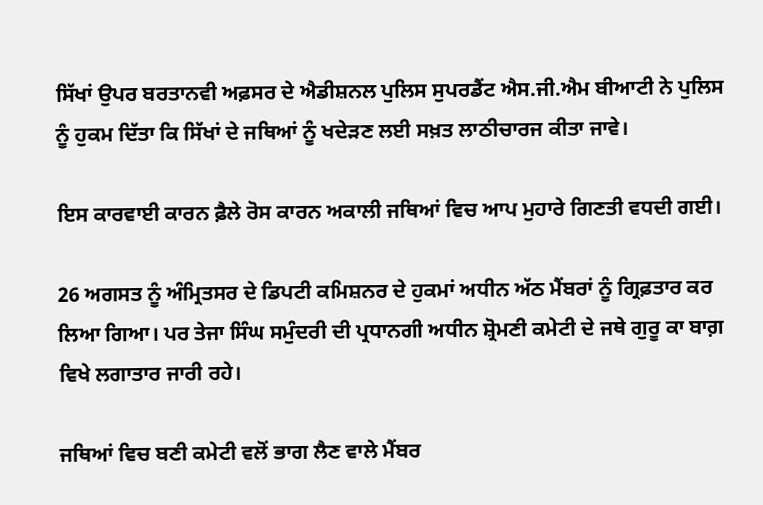ਸਿੱਖਾਂ ਉਪਰ ਬਰਤਾਨਵੀ ਅਫ਼ਸਰ ਦੇ ਐਡੀਸ਼ਨਲ ਪੁਲਿਸ ਸੁਪਰਡੈਂਟ ਐਸ.ਜੀ.ਐਮ ਬੀਆਟੀ ਨੇ ਪੁਲਿਸ ਨੂੰ ਹੁਕਮ ਦਿੱਤਾ ਕਿ ਸਿੱਖਾਂ ਦੇ ਜਥਿਆਂ ਨੂੰ ਖਦੇੜਣ ਲਈ ਸਖ਼ਤ ਲਾਠੀਚਾਰਜ ਕੀਤਾ ਜਾਵੇ।

ਇਸ ਕਾਰਵਾਈ ਕਾਰਨ ਫ਼ੈਲੇ ਰੋਸ ਕਾਰਨ ਅਕਾਲੀ ਜਥਿਆਂ ਵਿਚ ਆਪ ਮੁਹਾਰੇ ਗਿਣਤੀ ਵਧਦੀ ਗਈ।

26 ਅਗਸਤ ਨੂੰ ਅੰਮ੍ਰਿਤਸਰ ਦੇ ਡਿਪਟੀ ਕਮਿਸ਼ਨਰ ਦੇ ਹੁਕਮਾਂ ਅਧੀਨ ਅੱਠ ਮੈਂਬਰਾਂ ਨੂੰ ਗ੍ਰਿਫ਼ਤਾਰ ਕਰ ਲਿਆ ਗਿਆ। ਪਰ ਤੇਜਾ ਸਿੰਘ ਸਮੁੰਦਰੀ ਦੀ ਪ੍ਰਧਾਨਗੀ ਅਧੀਨ ਸ਼੍ਰੋਮਣੀ ਕਮੇਟੀ ਦੇ ਜਥੇ ਗੁਰੂ ਕਾ ਬਾਗ਼ ਵਿਖੇ ਲਗਾਤਾਰ ਜਾਰੀ ਰਹੇ।

ਜਥਿਆਂ ਵਿਚ ਬਣੀ ਕਮੇਟੀ ਵਲੋਂ ਭਾਗ ਲੈਣ ਵਾਲੇ ਮੈਂਬਰ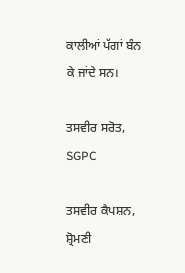ਕਾਲੀਆਂ ਪੱਗਾਂ ਬੰਨ ਕੇ ਜਾਂਦੇ ਸਨ।

ਤਸਵੀਰ ਸਰੋਤ, SGPC

ਤਸਵੀਰ ਕੈਪਸ਼ਨ, ਸ਼੍ਰੋਮਣੀ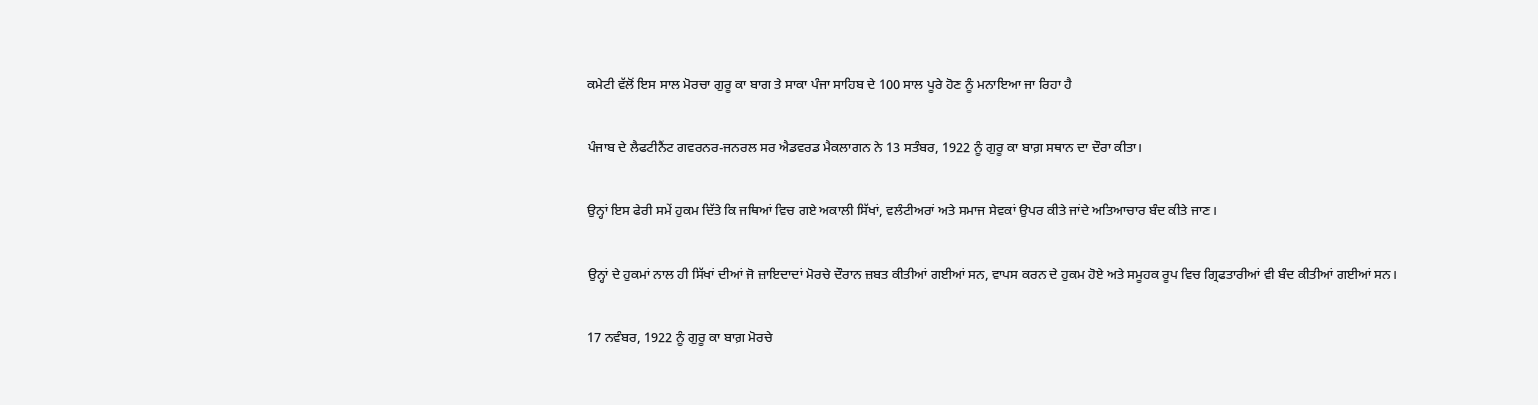ਕਮੇਟੀ ਵੱਲੋਂ ਇਸ ਸਾਲ ਮੋਰਚਾ ਗੁਰੂ ਕਾ ਬਾਗ ਤੇ ਸਾਕਾ ਪੰਜਾ ਸਾਹਿਬ ਦੇ 100 ਸਾਲ ਪੂਰੇ ਹੋਣ ਨੂੰ ਮਨਾਇਆ ਜਾ ਰਿਹਾ ਹੈ

ਪੰਜਾਬ ਦੇ ਲੈਫਟੀਨੈਂਟ ਗਵਰਨਰ-ਜਨਰਲ ਸਰ ਐਡਵਰਡ ਮੈਕਲਾਗਨ ਨੇ 13 ਸਤੰਬਰ, 1922 ਨੂੰ ਗੁਰੂ ਕਾ ਬਾਗ਼ ਸਥਾਨ ਦਾ ਦੌਰਾ ਕੀਤਾ।

ਉਨ੍ਹਾਂ ਇਸ ਫੇਰੀ ਸਮੇਂ ਹੁਕਮ ਦਿੱਤੇ ਕਿ ਜਥਿਆਂ ਵਿਚ ਗਏ ਅਕਾਲੀ ਸਿੱਖਾਂ, ਵਲੰਟੀਅਰਾਂ ਅਤੇ ਸਮਾਜ ਸੇਵਕਾਂ ਉਪਰ ਕੀਤੇ ਜਾਂਦੇ ਅਤਿਆਚਾਰ ਬੰਦ ਕੀਤੇ ਜਾਣ।

ਉਨ੍ਹਾਂ ਦੇ ਹੁਕਮਾਂ ਨਾਲ ਹੀ ਸਿੱਖਾਂ ਦੀਆਂ ਜੋ ਜ਼ਾਇਦਾਦਾਂ ਮੋਰਚੇ ਦੌਰਾਨ ਜ਼ਬਤ ਕੀਤੀਆਂ ਗਈਆਂ ਸਨ, ਵਾਪਸ ਕਰਨ ਦੇ ਹੁਕਮ ਹੋਏ ਅਤੇ ਸਮੂਹਕ ਰੂਪ ਵਿਚ ਗ੍ਰਿਫਤਾਰੀਆਂ ਵੀ ਬੰਦ ਕੀਤੀਆਂ ਗਈਆਂ ਸਨ।

17 ਨਵੰਬਰ, 1922 ਨੂੰ ਗੁਰੂ ਕਾ ਬਾਗ਼ ਮੋਰਚੇ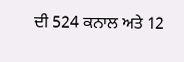ਦੀ 524 ਕਨਾਲ ਅਤੇ 12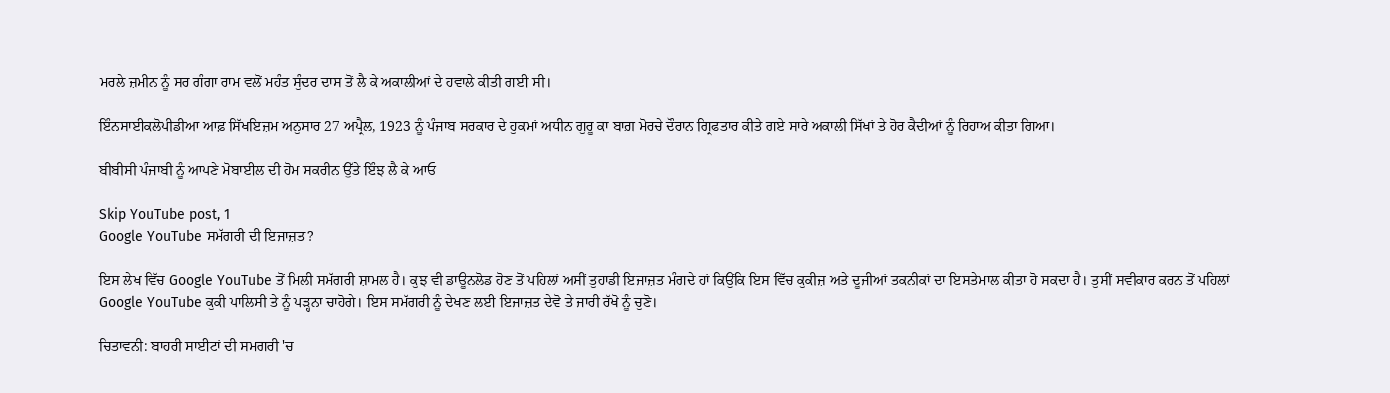ਮਰਲੇ ਜ਼ਮੀਨ ਨੂੰ ਸਰ ਗੰਗਾ ਰਾਮ ਵਲੋਂ ਮਹੰਤ ਸੁੰਦਰ ਦਾਸ ਤੋਂ ਲੈ ਕੇ ਅਕਾਲੀਆਂ ਦੇ ਹਵਾਲੇ ਕੀਤੀ ਗਈ ਸੀ।

ਇੰਨਸਾਈਕਲੋਪੀਡੀਆ ਆਫ਼ ਸਿੱਖਇਜ਼ਮ ਅਨੁਸਾਰ 27 ਅਪ੍ਰੈਲ, 1923 ਨੂੰ ਪੰਜਾਬ ਸਰਕਾਰ ਦੇ ਹੁਕਮਾਂ ਅਧੀਨ ਗੁਰੂ ਕਾ ਬਾਗ਼ ਮੋਰਚੇ ਦੌਰਾਨ ਗ੍ਰਿਫਤਾਰ ਕੀਤੇ ਗਏ ਸਾਰੇ ਅਕਾਲੀ ਸਿੱਖਾਂ ਤੇ ਹੋਰ ਕੈਦੀਆਂ ਨੂੰ ਰਿਹਾਅ ਕੀਤਾ ਗਿਆ।

ਬੀਬੀਸੀ ਪੰਜਾਬੀ ਨੂੰ ਆਪਣੇ ਮੋਬਾਈਲ ਦੀ ਹੋਮ ਸਕਰੀਨ ਉੱਤੇ ਇੰਝ ਲੈ ਕੇ ਆਓ

Skip YouTube post, 1
Google YouTube ਸਮੱਗਰੀ ਦੀ ਇਜਾਜ਼ਤ?

ਇਸ ਲੇਖ ਵਿੱਚ Google YouTube ਤੋਂ ਮਿਲੀ ਸਮੱਗਰੀ ਸ਼ਾਮਲ ਹੈ। ਕੁਝ ਵੀ ਡਾਊਨਲੋਡ ਹੋਣ ਤੋਂ ਪਹਿਲਾਂ ਅਸੀਂ ਤੁਹਾਡੀ ਇਜਾਜ਼ਤ ਮੰਗਦੇ ਹਾਂ ਕਿਉਂਕਿ ਇਸ ਵਿੱਚ ਕੁਕੀਜ਼ ਅਤੇ ਦੂਜੀਆਂ ਤਕਨੀਕਾਂ ਦਾ ਇਸਤੇਮਾਲ ਕੀਤਾ ਹੋ ਸਕਦਾ ਹੈ। ਤੁਸੀਂ ਸਵੀਕਾਰ ਕਰਨ ਤੋਂ ਪਹਿਲਾਂ Google YouTube ਕੁਕੀ ਪਾਲਿਸੀ ਤੇ ਨੂੰ ਪੜ੍ਹਨਾ ਚਾਹੋਗੇ। ਇਸ ਸਮੱਗਰੀ ਨੂੰ ਦੇਖਣ ਲਈ ਇਜਾਜ਼ਤ ਦੇਵੋ ਤੇ ਜਾਰੀ ਰੱਖੋ ਨੂੰ ਚੁਣੋ।

ਚਿਤਾਵਨੀ: ਬਾਹਰੀ ਸਾਈਟਾਂ ਦੀ ਸਮਗਰੀ 'ਚ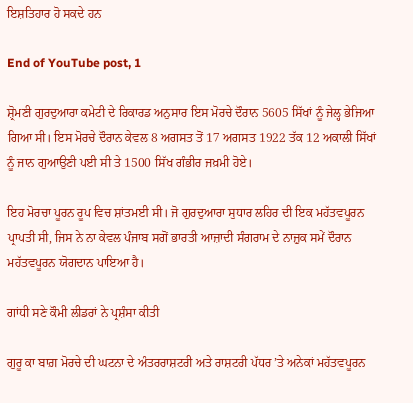ਇਸ਼ਤਿਹਾਰ ਹੋ ਸਕਦੇ ਹਨ

End of YouTube post, 1

ਸ਼੍ਰੋਮਣੀ ਗੁਰਦੁਆਰਾ ਕਮੇਟੀ ਦੇ ਰਿਕਾਰਡ ਅਨੁਸਾਰ ਇਸ ਮੋਰਚੇ ਦੌਰਾਨ 5605 ਸਿੱਖਾਂ ਨੂੰ ਜੇਲ੍ਹ ਭੇਜਿਆ ਗਿਆ ਸੀ। ਇਸ ਮੋਰਚੇ ਦੌਰਾਨ ਕੇਵਲ 8 ਅਗਸਤ ਤੋਂ 17 ਅਗਸਤ 1922 ਤੱਕ 12 ਅਕਾਲੀ ਸਿੱਖਾਂ ਨੂੰ ਜਾਨ ਗੁਆਉਣੀ ਪਈ ਸੀ ਤੇ 1500 ਸਿੱਖ ਗੰਭੀਰ ਜਖ਼ਮੀ ਹੋਏ।

ਇਹ ਮੋਰਚਾ ਪੂਰਨ ਰੂਪ ਵਿਚ ਸ਼ਾਂਤਮਈ ਸੀ। ਜੋ ਗੁਰਦੁਆਰਾ ਸੁਧਾਰ ਲਹਿਰ ਦੀ ਇਕ ਮਹੱਤਵਪੂਰਨ ਪ੍ਰਾਪਤੀ ਸੀ, ਜਿਸ ਨੇ ਨਾ ਕੇਵਲ ਪੰਜਾਬ ਸਗੋਂ ਭਾਰਤੀ ਆਜ਼ਾਦੀ ਸੰਗਰਾਮ ਦੇ ਨਾਜ਼ੁਕ ਸਮੇਂ ਦੌਰਾਨ ਮਹੱਤਵਪੂਰਨ ਯੋਗਦਾਨ ਪਾਇਆ ਹੈ।

ਗਾਂਧੀ ਸਣੇ ਕੌਮੀ ਲੀਡਰਾਂ ਨੇ ਪ੍ਰਸ਼ੰਸਾ ਕੀਤੀ

ਗੁਰੂ ਕਾ ਬਾਗ਼ ਮੋਰਚੇ ਦੀ ਘਟਨਾ ਦੇ ਅੰਤਰਰਾਸ਼ਟਰੀ ਅਤੇ ਰਾਸ਼ਟਰੀ ਪੱਧਰ ’ਤੇ ਅਨੇਕਾਂ ਮਹੱਤਵਪੂਰਨ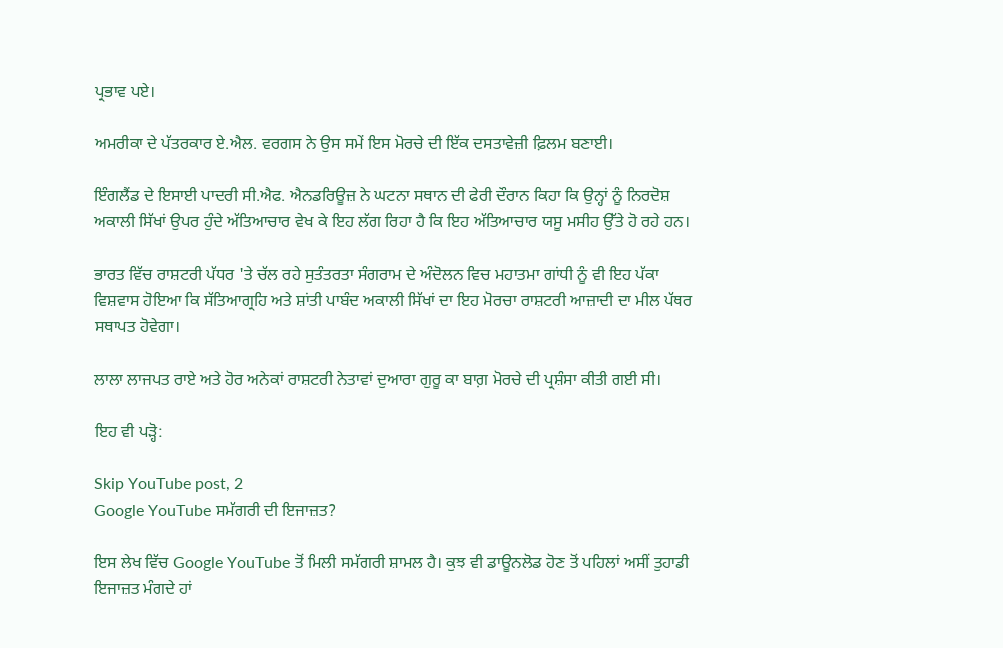ਪ੍ਰਭਾਵ ਪਏ।

ਅਮਰੀਕਾ ਦੇ ਪੱਤਰਕਾਰ ਏ.ਐਲ. ਵਰਗਸ ਨੇ ਉਸ ਸਮੇਂ ਇਸ ਮੋਰਚੇ ਦੀ ਇੱਕ ਦਸਤਾਵੇਜ਼ੀ ਫ਼ਿਲਮ ਬਣਾਈ।

ਇੰਗਲੈਂਡ ਦੇ ਇਸਾਈ ਪਾਦਰੀ ਸੀ.ਐਫ. ਐਨਡਰਿਊਜ਼ ਨੇ ਘਟਨਾ ਸਥਾਨ ਦੀ ਫੇਰੀ ਦੌਰਾਨ ਕਿਹਾ ਕਿ ਉਨ੍ਹਾਂ ਨੂੰ ਨਿਰਦੋਸ਼ ਅਕਾਲੀ ਸਿੱਖਾਂ ਉਪਰ ਹੁੰਦੇ ਅੱਤਿਆਚਾਰ ਵੇਖ ਕੇ ਇਹ ਲੱਗ ਰਿਹਾ ਹੈ ਕਿ ਇਹ ਅੱਤਿਆਚਾਰ ਯਸੂ ਮਸੀਹ ਉੱਤੇ ਹੋ ਰਹੇ ਹਨ।

ਭਾਰਤ ਵਿੱਚ ਰਾਸ਼ਟਰੀ ਪੱਧਰ 'ਤੇ ਚੱਲ ਰਹੇ ਸੁਤੰਤਰਤਾ ਸੰਗਰਾਮ ਦੇ ਅੰਦੋਲਨ ਵਿਚ ਮਹਾਤਮਾ ਗਾਂਧੀ ਨੂੰ ਵੀ ਇਹ ਪੱਕਾ ਵਿਸ਼ਵਾਸ ਹੋਇਆ ਕਿ ਸੱਤਿਆਗ੍ਰਹਿ ਅਤੇ ਸ਼ਾਂਤੀ ਪਾਬੰਦ ਅਕਾਲੀ ਸਿੱਖਾਂ ਦਾ ਇਹ ਮੋਰਚਾ ਰਾਸ਼ਟਰੀ ਆਜ਼ਾਦੀ ਦਾ ਮੀਲ ਪੱਥਰ ਸਥਾਪਤ ਹੋਵੇਗਾ।

ਲਾਲਾ ਲਾਜਪਤ ਰਾਏ ਅਤੇ ਹੋਰ ਅਨੇਕਾਂ ਰਾਸ਼ਟਰੀ ਨੇਤਾਵਾਂ ਦੁਆਰਾ ਗੁਰੂ ਕਾ ਬਾਗ਼ ਮੋਰਚੇ ਦੀ ਪ੍ਰਸ਼ੰਸਾ ਕੀਤੀ ਗਈ ਸੀ।

ਇਹ ਵੀ ਪੜ੍ਹੋ:

Skip YouTube post, 2
Google YouTube ਸਮੱਗਰੀ ਦੀ ਇਜਾਜ਼ਤ?

ਇਸ ਲੇਖ ਵਿੱਚ Google YouTube ਤੋਂ ਮਿਲੀ ਸਮੱਗਰੀ ਸ਼ਾਮਲ ਹੈ। ਕੁਝ ਵੀ ਡਾਊਨਲੋਡ ਹੋਣ ਤੋਂ ਪਹਿਲਾਂ ਅਸੀਂ ਤੁਹਾਡੀ ਇਜਾਜ਼ਤ ਮੰਗਦੇ ਹਾਂ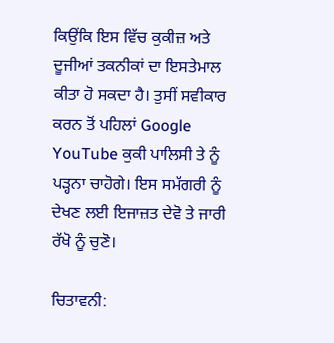ਕਿਉਂਕਿ ਇਸ ਵਿੱਚ ਕੁਕੀਜ਼ ਅਤੇ ਦੂਜੀਆਂ ਤਕਨੀਕਾਂ ਦਾ ਇਸਤੇਮਾਲ ਕੀਤਾ ਹੋ ਸਕਦਾ ਹੈ। ਤੁਸੀਂ ਸਵੀਕਾਰ ਕਰਨ ਤੋਂ ਪਹਿਲਾਂ Google YouTube ਕੁਕੀ ਪਾਲਿਸੀ ਤੇ ਨੂੰ ਪੜ੍ਹਨਾ ਚਾਹੋਗੇ। ਇਸ ਸਮੱਗਰੀ ਨੂੰ ਦੇਖਣ ਲਈ ਇਜਾਜ਼ਤ ਦੇਵੋ ਤੇ ਜਾਰੀ ਰੱਖੋ ਨੂੰ ਚੁਣੋ।

ਚਿਤਾਵਨੀ: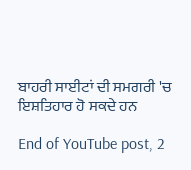ਬਾਹਰੀ ਸਾਈਟਾਂ ਦੀ ਸਮਗਰੀ 'ਚ ਇਸ਼ਤਿਹਾਰ ਹੋ ਸਕਦੇ ਹਨ

End of YouTube post, 2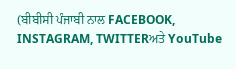(ਬੀਬੀਸੀ ਪੰਜਾਬੀ ਨਾਲ FACEBOOK, INSTAGRAM, TWITTERਅਤੇ YouTube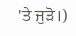'ਤੇ ਜੁੜੋ।)